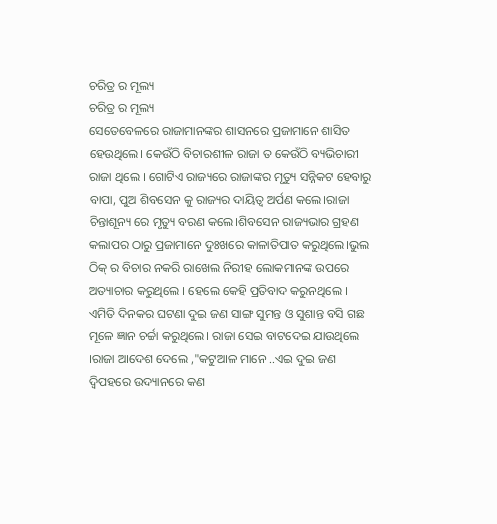ଚରିତ୍ର ର ମୂଲ୍ୟ
ଚରିତ୍ର ର ମୂଲ୍ୟ
ସେତେବେଳରେ ରାଜାମାନଙ୍କର ଶାସନରେ ପ୍ରଜାମାନେ ଶାସିତ ହେଉଥିଲେ। କେଉଁଠି ବିଚାରଶୀଳ ରାଜା ତ କେଉଁଠି ବ୍ୟଭିଚାରୀ ରାଜା ଥିଲେ । ଗୋଟିଏ ରାଜ୍ୟରେ ରାଜାଙ୍କର ମୃତ୍ୟୁ ସନ୍ନିକଟ ହେବାରୁ ବାପା, ପୁଅ ଶିବସେନ କୁ ରାଜ୍ୟର ଦାୟିତ୍ଵ ଅର୍ପଣ କଲେ।ରାଜା ଚିନ୍ତାଶୂନ୍ୟ ରେ ମୃତ୍ୟୁ ବରଣ କଲେ।ଶିବସେନ ରାଜ୍ୟଭାର ଗ୍ରହଣ କଲାପର ଠାରୁ ପ୍ରଜାମାନେ ଦୁଃଖରେ କାଳାତିପାତ କରୁଥିଲେ।ଭୁଲ ଠିକ୍ ର ବିଚାର ନକରି ରାଖେଲ ନିରୀହ ଲୋକମାନଙ୍କ ଉପରେ ଅତ୍ୟାଚାର କରୁଥିଲେ । ହେଲେ କେହି ପ୍ରତିବାଦ କରୁନଥିଲେ ।
ଏମିତି ଦିନକର ଘଟଣା ଦୁଇ ଜଣ ସାଙ୍ଗ ସୁମନ୍ତ ଓ ସୁଶାନ୍ତ ବସି ଗଛ ମୂଳେ ଜ୍ଞାନ ଚର୍ଚ୍ଚା କରୁଥିଲେ। ରାଜା ସେଇ ବାଟଦେଇ ଯାଉଥିଲେ ।ରାଜା ଆଦେଶ ଦେଲେ ,"କଟୁଆଳ ମାନେ ..ଏଇ ଦୁଇ ଜଣ ଦ୍ଵିପହରେ ଉଦ୍ୟାନରେ କଣ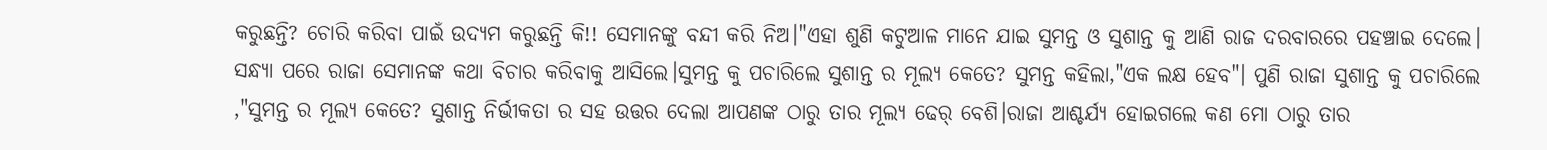କରୁଛନ୍ତି? ଚୋରି କରିବା ପାଇଁ ଉଦ୍ୟମ କରୁଛନ୍ତି କି!! ସେମାନଙ୍କୁ ବନ୍ଦୀ କରି ନିଅ।"ଏହା ଶୁଣି କଟୁଆଳ ମାନେ ଯାଇ ସୁମନ୍ତ ଓ ସୁଶାନ୍ତ କୁ ଆଣି ରାଜ ଦରବାରରେ ପହଞ୍ଚାଇ ଦେଲେ।
ସନ୍ଧ୍ୟା ପରେ ରାଜା ସେମାନଙ୍କ କଥା ବିଚାର କରିବାକୁ ଆସିଲେ।ସୁମନ୍ତ କୁ ପଚାରିଲେ ସୁଶାନ୍ତ ର ମୂଲ୍ୟ କେତେ? ସୁମନ୍ତ କହିଲା,"ଏକ ଲକ୍ଷ ହେବ"। ପୁଣି ରାଜା ସୁଶାନ୍ତ କୁ ପଚାରିଲେ ,"ସୁମନ୍ତ ର ମୂଲ୍ୟ କେତେ? ସୁଶାନ୍ତ ନିର୍ଭୀକତା ର ସହ ଉତ୍ତର ଦେଲା ଆପଣଙ୍କ ଠାରୁ ତାର ମୂଲ୍ୟ ଢେର୍ ବେଶି।ରାଜା ଆଶ୍ଚର୍ଯ୍ୟ ହୋଇଗଲେ କଣ ମୋ ଠାରୁ ତାର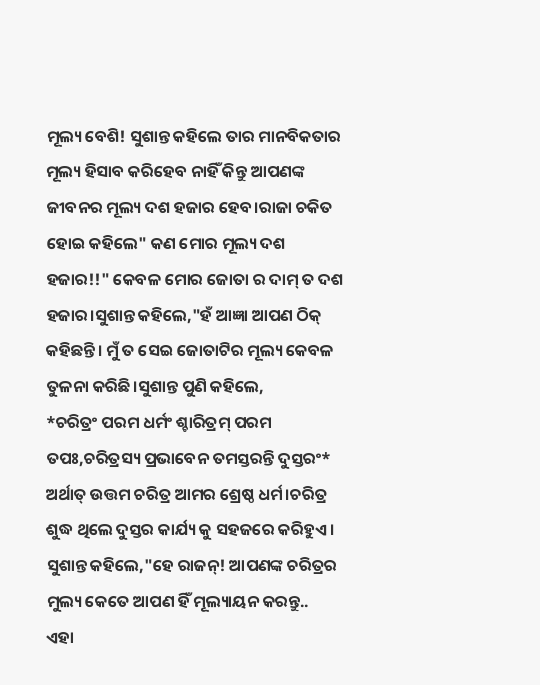ମୂଲ୍ୟ ବେଶି! ସୁଶାନ୍ତ କହିଲେ ତାର ମାନବିକତାର ମୂଲ୍ୟ ହିସାବ କରିହେବ ନାହିଁ କିନ୍ତୁ ଆପଣଙ୍କ ଜୀବନର ମୂଲ୍ୟ ଦଶ ହଜାର ହେବ।ରାଜା ଚକିତ ହୋଇ କହିଲେ" କଣ ମୋର ମୂଲ୍ୟ ଦଶ ହଜାର!!" କେବଳ ମୋର ଜୋତା ର ଦାମ୍ ତ ଦଶ ହଜାର।ସୁଶାନ୍ତ କହିଲେ,"ହଁ ଆଜ୍ଞା ଆପଣ ଠିକ୍ କହିଛନ୍ତି। ମୁଁ ତ ସେଇ ଜୋତାଟିର ମୂଲ୍ୟ କେବଳ ତୁଳନା କରିଛି।ସୁଶାନ୍ତ ପୁଣି କହିଲେ,
*ଚରିତ୍ରଂ ପରମ ଧର୍ମଂ ଶ୍ଚାରିତ୍ରମ୍ ପରମ ତପଃ,ଚରିତ୍ରସ୍ୟ ପ୍ରଭାବେନ ତମସ୍ତରନ୍ତି ଦୁସ୍ତରଂ*
ଅର୍ଥାତ୍ ଉତ୍ତମ ଚରିତ୍ର ଆମର ଶ୍ରେଷ୍ଠ ଧର୍ମ।ଚରିତ୍ର ଶୁଦ୍ଧ ଥିଲେ ଦୁସ୍ତର କାର୍ଯ୍ୟ କୁ ସହଜରେ କରିହୁଏ।
ସୁଶାନ୍ତ କହିଲେ,"ହେ ରାଜନ୍! ଆପଣଙ୍କ ଚରିତ୍ରର ମୁଲ୍ୟ କେତେ ଆପଣ ହିଁ ମୂଲ୍ୟାୟନ କରନ୍ତୁ..
ଏହା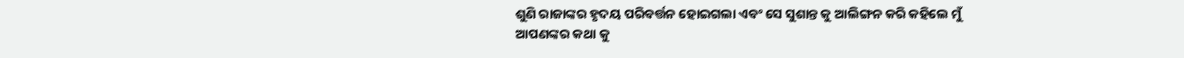ଶୁଣି ରାଜାଙ୍କର ହୃଦୟ ପରିବର୍ତ୍ତନ ହୋଇଗଲା ଏବଂ ସେ ସୁଶାନ୍ତ କୁ ଆଲିଙ୍ଗନ କରି କହିଲେ ମୁଁ
ଆପଣଙ୍କର କଥା କୁ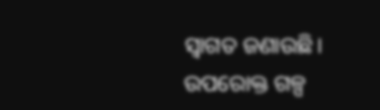ସ୍ଵାଗତ ଜଣାଉଛି।
ଉପରୋକ୍ତ ଗଳ୍ପ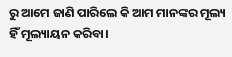ରୁ ଆମେ ଜାଣି ପାରିଲେ କି ଆମ ମାନଙ୍କର ମୂଲ୍ୟ ହିଁ ମୂଲ୍ୟାୟନ କରିବା।